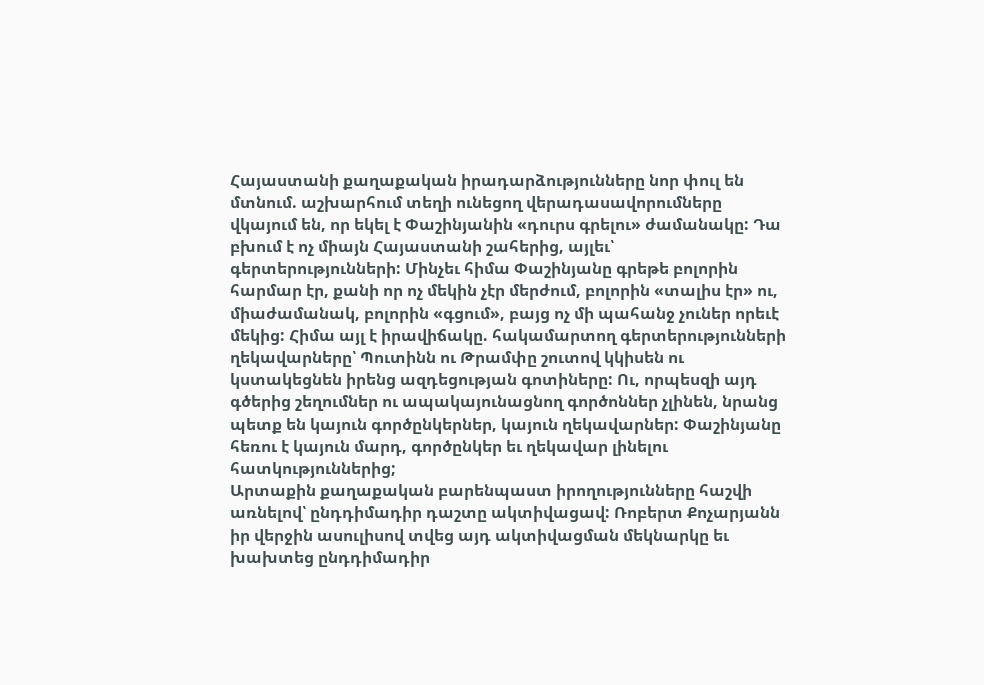Հայաստանի քաղաքական իրադարձությունները նոր փուլ են մտնում. աշխարհում տեղի ունեցող վերադասավորումները վկայում են, որ եկել է Փաշինյանին «դուրս գրելու» ժամանակը: Դա բխում է ոչ միայն Հայաստանի շահերից, այլեւ՝ գերտերությունների: Մինչեւ հիմա Փաշինյանը գրեթե բոլորին հարմար էր, քանի որ ոչ մեկին չէր մերժում, բոլորին «տալիս էր» ու, միաժամանակ, բոլորին «գցում», բայց ոչ մի պահանջ չուներ որեւէ մեկից: Հիմա այլ է իրավիճակը. հակամարտող գերտերությունների ղեկավարները՝ Պուտինն ու Թրամփը շուտով կկիսեն ու կստակեցնեն իրենց ազդեցության գոտիները: Ու, որպեսզի այդ գծերից շեղումներ ու ապակայունացնող գործոններ չլինեն, նրանց պետք են կայուն գործընկերներ, կայուն ղեկավարներ: Փաշինյանը հեռու է կայուն մարդ, գործընկեր եւ ղեկավար լինելու հատկություններից;
Արտաքին քաղաքական բարենպաստ իրողությունները հաշվի առնելով՝ ընդդիմադիր դաշտը ակտիվացավ: Ռոբերտ Քոչարյանն իր վերջին ասուլիսով տվեց այդ ակտիվացման մեկնարկը եւ խախտեց ընդդիմադիր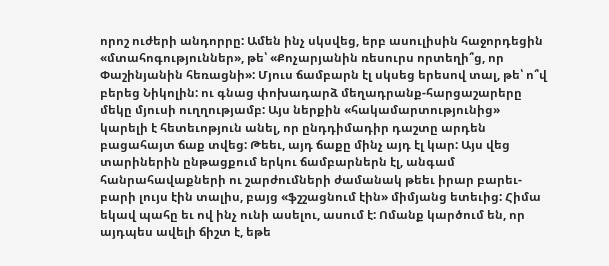որոշ ուժերի անդորրը: Ամեն ինչ սկսվեց, երբ ասուլիսին հաջորդեցին «մտահոգություններ», թե՝ «Քոչարյանին ռեսուրս որտեղի՞ց, որ Փաշինյանին հեռացնի»: Մյուս ճամբարն էլ սկսեց երեսով տալ, թե՝ ո՞վ բերեց Նիկոլին: ու գնաց փոխադարձ մեղադրանք-հարցաշարերը մեկը մյուսի ուղղությամբ: Այս ներքին «հակամարտությունից» կարելի է հետեւոթյուն անել, որ ընդդիմադիր դաշտը արդեն բացահայտ ճաք տվեց: Թեեւ, այդ ճաքը մինչ այդ էլ կար: Այս վեց տարիներին ընթացքում երկու ճամբարներն էլ, անգամ հանրահավաքների ու շարժումների ժամանակ թեեւ իրար բարեւ-բարի լույս էին տալիս, բայց «ֆշշացնում էին» միմյանց ետեւից: Հիմա եկավ պահը եւ ով ինչ ունի ասելու, ասում է: Ոմանք կարծում են, որ այդպես ավելի ճիշտ է, եթե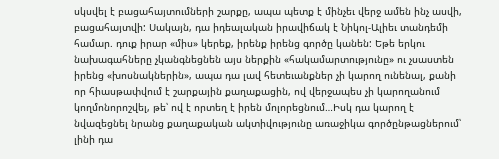սկսվել է բացահայտումների շարքը, ապա պետք է մինչեւ վերջ ամեն ինչ ասվի, բացահայտվի: Սակայն, դա իդեալական իրավիճակ է Նիկոլ-Ալիեւ տանդեմի համար. դուք իրար «միս» կերեք, իրենք իրենց գործը կանեն: Եթե երկու նախագահները չկանգնեցնեն այս ներքին «հակամարտությունը» ու չսաստեն իրենց «խոսնակներին», ապա դա լավ հետեւանքներ չի կարող ունենալ, քանի որ հիասթափվում է շարքային քաղաքացին, ով վերջապես չի կարողանում կողմոնորոշվել, թե՝ ով է որտեղ է իրեն մոլորեցնում…Իսկ դա կարող է նվազեցնել նրանց քաղաքական ակտիվությունը առաջիկա գործընթացներում՝ լինի դա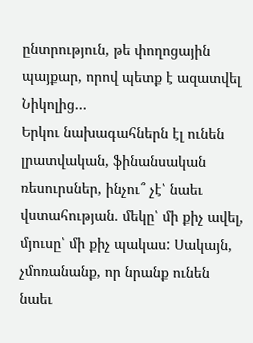ընտրություն, թե փողոցային պայքար, որով պետք է ազատվել Նիկոլից…
Երկու նախագահներն էլ ունեն լրատվական, ֆինանսական ռեսուրսներ, ինչու՞ չէ՝ նաեւ վստահության. մեկը՝ մի քիչ ավել, մյուսը՝ մի քիչ պակաս: Սակայն, չմոռանանք, որ նրանք ունեն նաեւ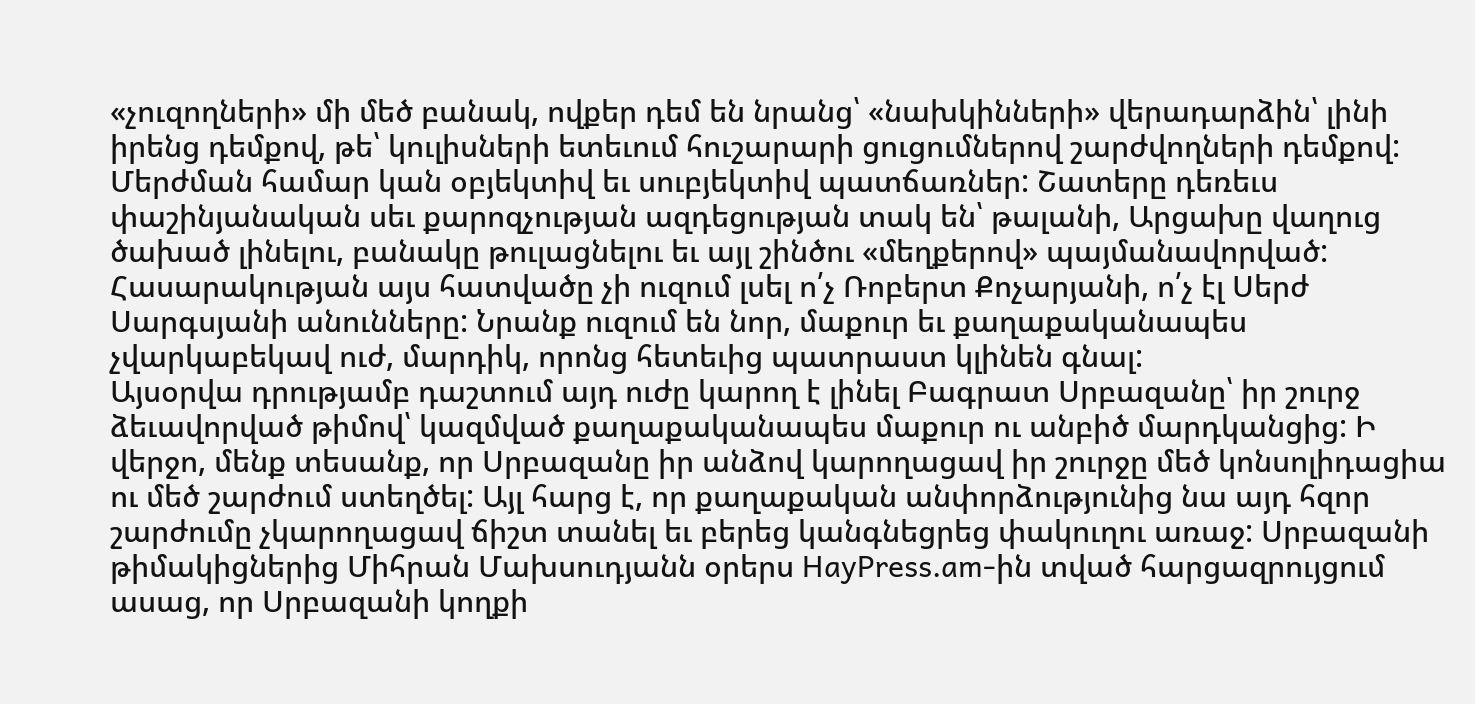«չուզողների» մի մեծ բանակ, ովքեր դեմ են նրանց՝ «նախկինների» վերադարձին՝ լինի իրենց դեմքով, թե՝ կուլիսների ետեւում հուշարարի ցուցումներով շարժվողների դեմքով: Մերժման համար կան օբյեկտիվ եւ սուբյեկտիվ պատճառներ: Շատերը դեռեւս փաշինյանական սեւ քարոզչության ազդեցության տակ են՝ թալանի, Արցախը վաղուց ծախած լինելու, բանակը թուլացնելու եւ այլ շինծու «մեղքերով» պայմանավորված:
Հասարակության այս հատվածը չի ուզում լսել ո՛չ Ռոբերտ Քոչարյանի, ո՛չ էլ Սերժ Սարգսյանի անունները: Նրանք ուզում են նոր, մաքուր եւ քաղաքականապես չվարկաբեկավ ուժ, մարդիկ, որոնց հետեւից պատրաստ կլինեն գնալ:
Այսօրվա դրությամբ դաշտում այդ ուժը կարող է լինել Բագրատ Սրբազանը՝ իր շուրջ ձեւավորված թիմով՝ կազմված քաղաքականապես մաքուր ու անբիծ մարդկանցից: Ի վերջո, մենք տեսանք, որ Սրբազանը իր անձով կարողացավ իր շուրջը մեծ կոնսոլիդացիա ու մեծ շարժում ստեղծել: Այլ հարց է, որ քաղաքական անփորձությունից նա այդ հզոր շարժումը չկարողացավ ճիշտ տանել եւ բերեց կանգնեցրեց փակուղու առաջ: Սրբազանի թիմակիցներից Միհրան Մախսուդյանն օրերս HayPress.am-ին տված հարցազրույցում ասաց, որ Սրբազանի կողքի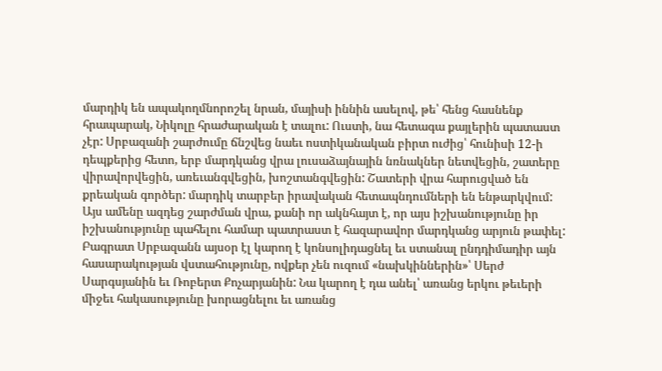մարդիկ են ապակողմնորոշել նրան, մայիսի իննին ասելով, թե՝ հենց հասնենք հրապարակ, Նիկոլը հրաժարական է տալու: Ուստի, նա հետագա քայլերին պատաստ չէր: Սրբազանի շարժումը ճնշվեց նաեւ ոստիկանական բիրտ ուժից՝ հունիսի 12-ի դեպքերից հետո, երբ մարդկանց վրա լուսաձայնային նռնակներ նետվեցին, շատերը վիրավորվեցին, առեւանգվեցին, խոշտանգվեցին: Շատերի վրա հարուցված են քրեական գործեր: մարդիկ տարբեր իրավական հետապնդումների են ենթարկվում: Այս ամենը ազդեց շարժման վրա, քանի որ ակնհայտ է, որ այս իշխանությունը իր իշխանությունը պահելու համար պատրաստ է հազարավոր մարդկանց արյուն թափել:
Բագրատ Սրբազանն այսօր էլ կարող է կոնսոլիդացնել եւ ստանալ ընդդիմադիր այն հասարակության վստահությունը, ովքեր չեն ուզում «նախկիններին»՝ Սերժ Սարգսյանին եւ Ռոբերտ Քոչարյանին: Նա կարող է դա անել՝ առանց երկու թեւերի միջեւ հակասությունը խորացնելու եւ առանց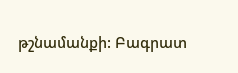թշնամանքի: Բագրատ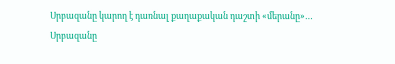Սրբազանը կարող է դառնալ քաղաքական դաշտի «մերանը»…
Սրբազանը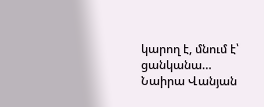կարող է, մնում է՝ ցանկանա…
Նաիրա Վանյան